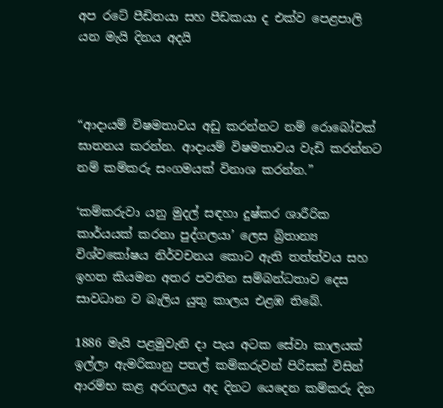අප රටේ පීඩිතයා සහ පීඩකයා ද එක්ව පෙළපාලි යන මැයි දිනය අදයි



“ආදායම් විෂමතාවය අඩු කරන්නට නම් රොබෝවක් ඝාතනය කරන්න. ආදායම් විෂමතාවය වැඩි කරන්නට නම් කම්කරු සංගමයක් විනාශ කරන්න.”

‘කම්කරුවා යනු මුදල් සඳහා දුෂ්කර ශාරීරික කාර්යයක් කරනා පුද්ගලයා’ ලෙස බ්‍රිතාන්‍ය විශ්වකෝෂය නිර්වචනය කොට ඇති තත්ත්වය සහ ඉහත කියමන අතර පවතින සම්බන්ධතාව දෙස සාවධාන ව බැලිය යුතු කාලය එළඹ තිබේ.

1886 මැයි පළමුවැනි දා පැය අටක සේවා කාලයක් ඉල්ලා ඇමරිකානු පතල් කම්කරුවන් පිරිසක් විසින් ආරම්භ කළ අරගලය අද දිනට යෙදෙන කම්කරු දින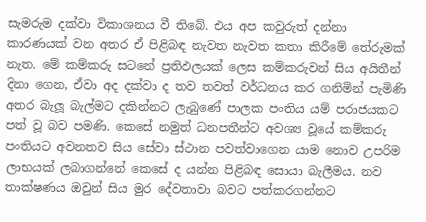සැමරුම දක්වා විකාශනය වී තිබේ. එය අප කවුරුත් දන්නා කාරණයක් වන අතර ඒ පිළිබඳ නැවත නැවත කතා කිරීමේ තේරුමක් නැත. මේ කම්කරු සටනේ ප්‍රතිඵලයක් ලෙස කම්කරුවන් සිය අයිතීන් දිනා ගෙන, ඒවා අද දක්වා ද තව තවත් වර්ධනය කර ගනිමින් පැමිණි අතර බැලූ බැල්මට දකින්නට ලැබුණේ පාලක පංතිය යම් පරාජයකට පත් වූ බව පමණි. කෙසේ නමුත් ධනපතීන්ට අවශ්‍ය වූයේ කම්කරු පංතියට අවනතව සිය සේවා ස්ථාන පවත්වාගෙන යාම නොව උපරිම ලාභයක් ලබාගන්නේ කෙසේ ද යන්න පිළිබඳ සොයා බැලීමය. නව තාක්ෂණය ඔවුන් සිය මුර දේවතාවා බවට පත්කරගන්නට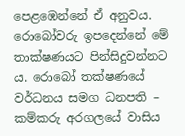පෙළඹෙන්නේ ඒ අනුවය. රොබෝවරු ඉපදෙන්නේ මේ තාක්ෂණයට පින්සිදුවන්නට ය. රොබෝ තක්ෂණයේ වර්ධනය සමග ධනපති – කම්කරු අරගලයේ වාසිය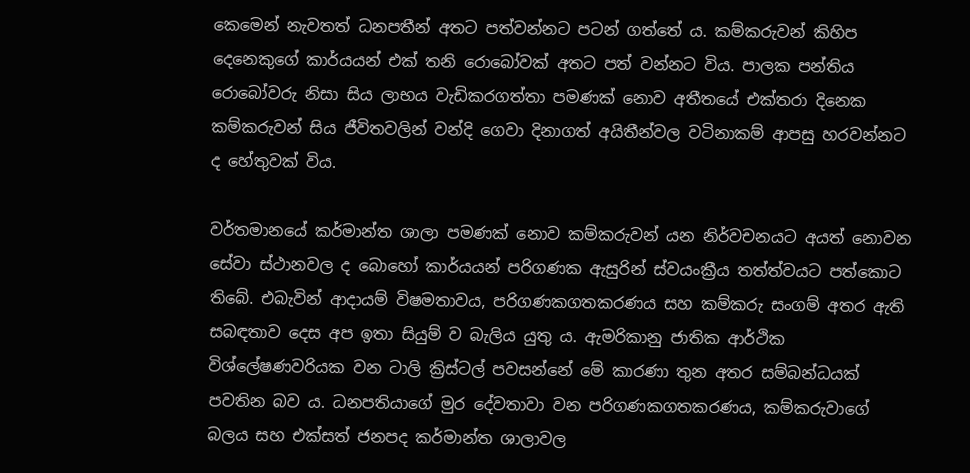කෙමෙන් නැවතත් ධනපතීන් අතට පත්වන්නට පටන් ගත්තේ ය. කම්කරුවන් කිහිප දෙනෙකුගේ කාර්යයන් එක් තනි රොබෝවක් අතට පත් වන්නට විය. පාලක පන්තිය රොබෝවරු නිසා සිය ලාභය වැඩිකරගත්තා පමණක් නොව අතීතයේ එක්තරා දිනෙක කම්කරුවන් සිය ජීවිතවලින් වන්දි ගෙවා දිනාගත් අයිතීන්වල වටිනාකම් ආපසු හරවන්නට ද හේතුවක් විය.

වර්තමානයේ කර්මාන්ත ශාලා පමණක් නොව කම්කරුවන් යන නිර්වචනයට අයත් නොවන සේවා ස්ථානවල ද බොහෝ කාර්යයන් පරිගණක ඇසුරින් ස්වයංක්‍රීය තත්ත්වයට පත්කොට තිබේ. එබැවින් ආදායම් විෂමතාවය, පරිගණකගතකරණය සහ කම්කරු සංගම් අතර ඇති සබඳතාව දෙස අප ඉතා සියුම් ව බැලිය යුතු ය. ඇමරිකානු ජාතික ආර්ථික විශ්ලේෂණවරියක වන ටාලි ක්‍රිස්ටල් පවසන්නේ මේ කාරණා තුන අතර සම්බන්ධයක් පවතින බව ය. ධනපතියාගේ මුර දේවතාවා වන පරිගණකගතකරණය, කම්කරුවාගේ බලය සහ එක්සත් ජනපද කර්මාන්ත ශාලාවල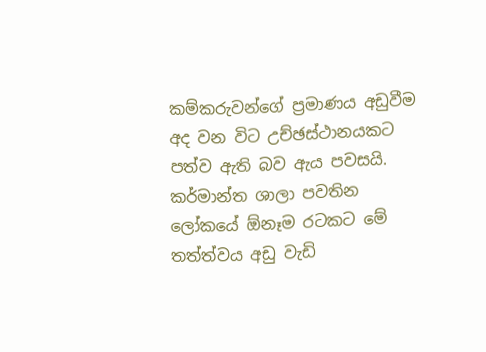කම්කරුවන්ගේ ප්‍රමාණය අඩුවීම අද වන විට උච්ඡස්ථානයකට පත්ව ඇති බව ඇය පවසයි. කර්මාන්ත ශාලා පවතින ලෝකයේ ඕනෑම රටකට මේ තත්ත්වය අඩු වැඩි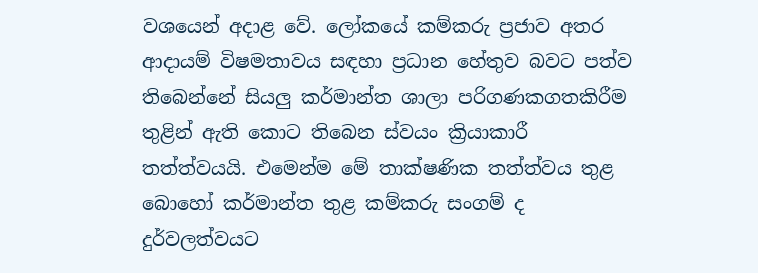වශයෙන් අදාළ වේ. ලෝකයේ කම්කරු ප්‍රජාව අතර ආදායම් විෂමතාවය සඳහා ප්‍රධාන හේතුව බවට පත්ව තිබෙන්නේ සියලු කර්මාන්ත ශාලා පරිගණකගතකිරීම තුළින් ඇති කොට තිබෙන ස්වයං ක්‍රියාකාරී තත්ත්වයයි. එමෙන්ම මේ තාක්ෂණික තත්ත්වය තුළ බොහෝ කර්මාන්ත තුළ කම්කරු සංගම් ද දුර්වලත්වයට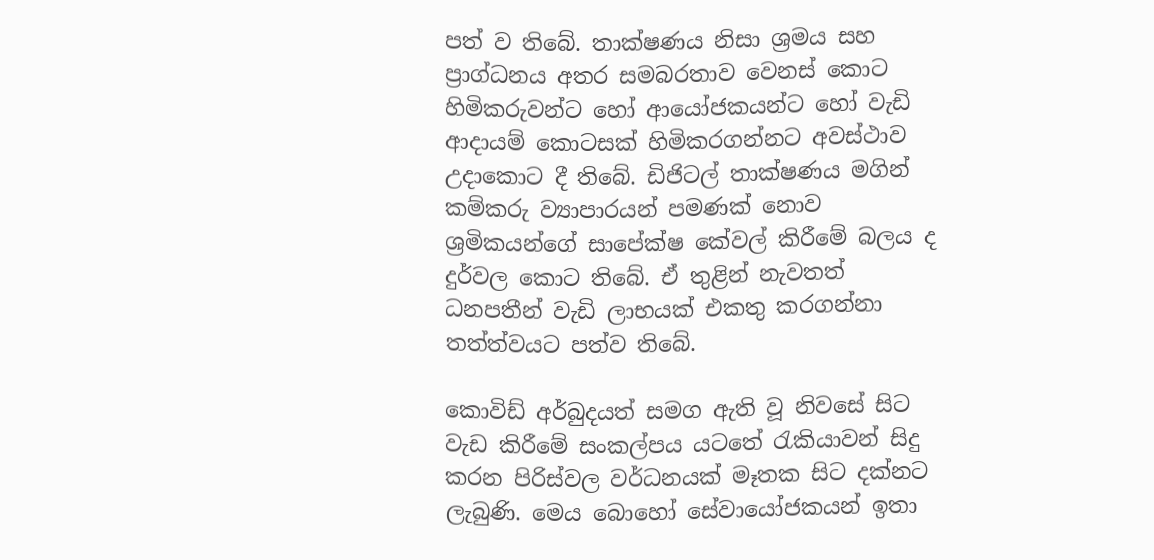පත් ව තිබේ. තාක්ෂණය නිසා ශ්‍රමය සහ ප්‍රාග්ධනය අතර සමබරතාව වෙනස් කොට හිමිකරුවන්ට හෝ ආයෝජකයන්ට හෝ වැඩි ආදායම් කොටසක් හිමිකරගන්නට අවස්ථාව උදාකොට දී තිබේ. ඩිජිටල් තාක්ෂණය මගින් කම්කරු ව්‍යාපාරයන් පමණක් නොව ශ්‍රමිකයන්ගේ සාපේක්ෂ කේවල් කිරීමේ බලය ද දුර්වල කොට තිබේ. ඒ තුළින් නැවතත් ධනපතීන් වැඩි ලාභයක් එකතු කරගන්නා තත්ත්වයට පත්ව තිබේ.

කොවිඩ් අර්බුදයත් සමග ඇති වූ නිවසේ සිට වැඩ කිරීමේ සංකල්පය යටතේ රැකියාවන් සිදු කරන පිරිස්වල වර්ධනයක් මෑතක සිට දක්නට ලැබුණි. මෙය බොහෝ සේවායෝජකයන් ඉතා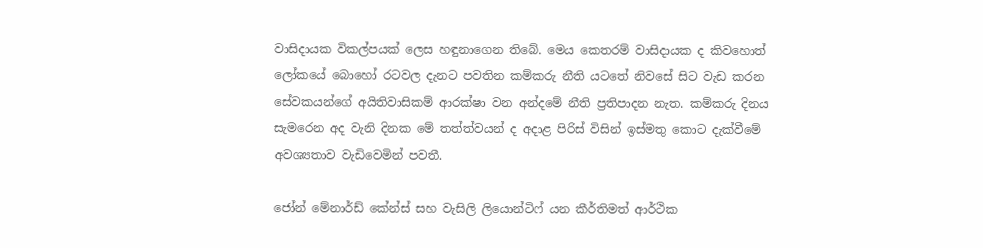වාසිදායක විකල්පයක් ලෙස හඳුනාගෙන තිබේ. මෙය කෙතරම් වාසිදායක ද කිවහොත් ලෝකයේ බොහෝ රටවල දැනට පවතින කම්කරු නීති යටතේ නිවසේ සිට වැඩ කරන සේවකයන්ගේ අයිතිවාසිකම් ආරක්ෂා වන අන්දමේ නීති ප්‍රතිපාදන නැත. කම්කරු දිනය සැමරෙන අද වැනි දිනක මේ තත්ත්වයන් ද අදාළ පිරිස් විසින් ඉස්මතු කොට දැක්වීමේ අවශ්‍යතාව වැඩිවෙමින් පවතී.

ජෝන් මේනාර්ඩ් කේන්ස් සහ වැසිලි ලියොන්ටිෆ් යන කීර්තිමත් ආර්ථික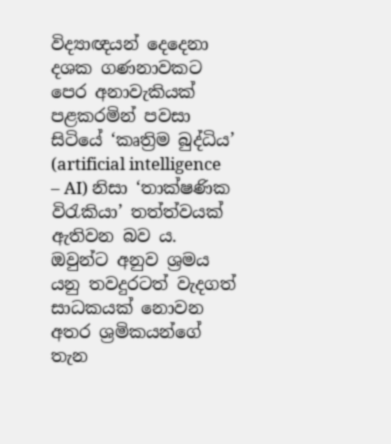විද්‍යාඥයන් දෙදෙනා දශක ගණනාවකට පෙර අනාවැකියක් පළකරමින් පවසා සිටියේ ‘කෘත්‍රිම බුද්ධිය’ (artificial intelligence – AI) නිසා ‘තාක්ෂණික විරැකියා’ තත්ත්වයක් ඇතිවන බව ය. ඔවුන්ට අනුව ශ්‍රමය යනු තවදුරටත් වැදගත් සාධකයක් නොවන අතර ශ්‍රමිකයන්ගේ තැන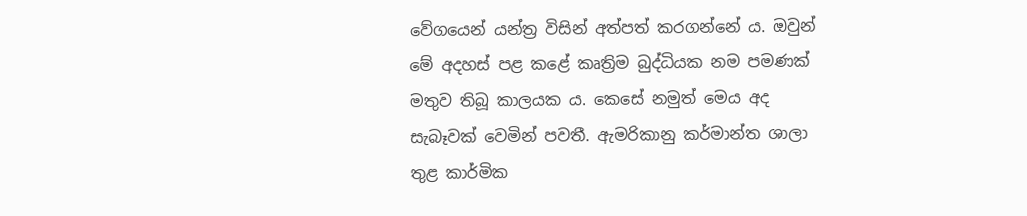වේගයෙන් යන්ත්‍ර විසින් අත්පත් කරගන්නේ ය. ඔවුන් මේ අදහස් පළ කළේ කෘත්‍රිම බුද්ධියක නම පමණක් මතුව තිබූ කාලයක ය. කෙසේ නමුත් මෙය අද සැබෑවක් වෙමින් පවතී. ඇමරිකානු කර්මාන්ත ශාලා තුළ කාර්මික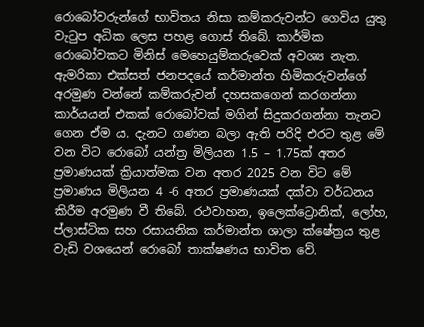රොබෝවරුන්ගේ භාවිතය නිසා කම්කරුවන්ට ගෙවිය යුතු වැටුප අධික ලෙස පහළ ගොස් තිබේ. කාර්මික රොබෝවකට මිනිස් මෙහෙයුම්කරුවෙක් අවශ්‍ය නැත. ඇමරිකා එක්සත් ජනපදයේ කර්මාන්ත හිමිකරුවන්ගේ අරමුණ වන්නේ කම්කරුවන් දහසකගෙන් කරගන්නා කාර්යයන් එකක් රොබෝවක් මගින් සිදුකරගන්නා තැනට ගෙන ඒම ය. දැනට ගණන බලා ඇති පරිදි එරට තුළ මේ වන විට රොබෝ යන්ත්‍ර මිලියන 1.5 – 1.75ක් අතර ප්‍රමාණයක් ක්‍රියාත්මක වන අතර 2025 වන විට මේ ප්‍රමාණය මිලියන 4 -6 අතර ප්‍රමාණයක් දක්වා වර්ධනය කිරීම අරමුණ වී තිබේ. රථවාහන, ඉලෙක්ට්‍රොනික්, ලෝහ, ප්ලාස්ටික සහ රසායනික කර්මාන්ත ශාලා ක්ෂේත්‍රය තුළ වැඩි වශයෙන් රොබෝ තාක්ෂණය භාවිත වේ.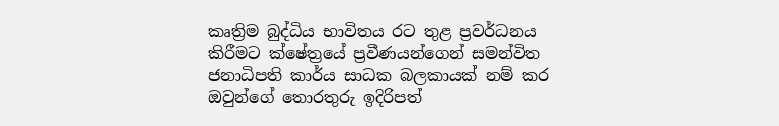කෘත්‍රිම බුද්ධිය භාවිතය රට තුළ ප්‍රවර්ධනය කිරීමට ක්ෂේත්‍රයේ ප්‍රවීණයන්ගෙන් සමන්විත ජනාධිපති කාර්ය සාධක බලකායක් නම් කර ඔවුන්ගේ තොරතුරු ඉදිරිපත්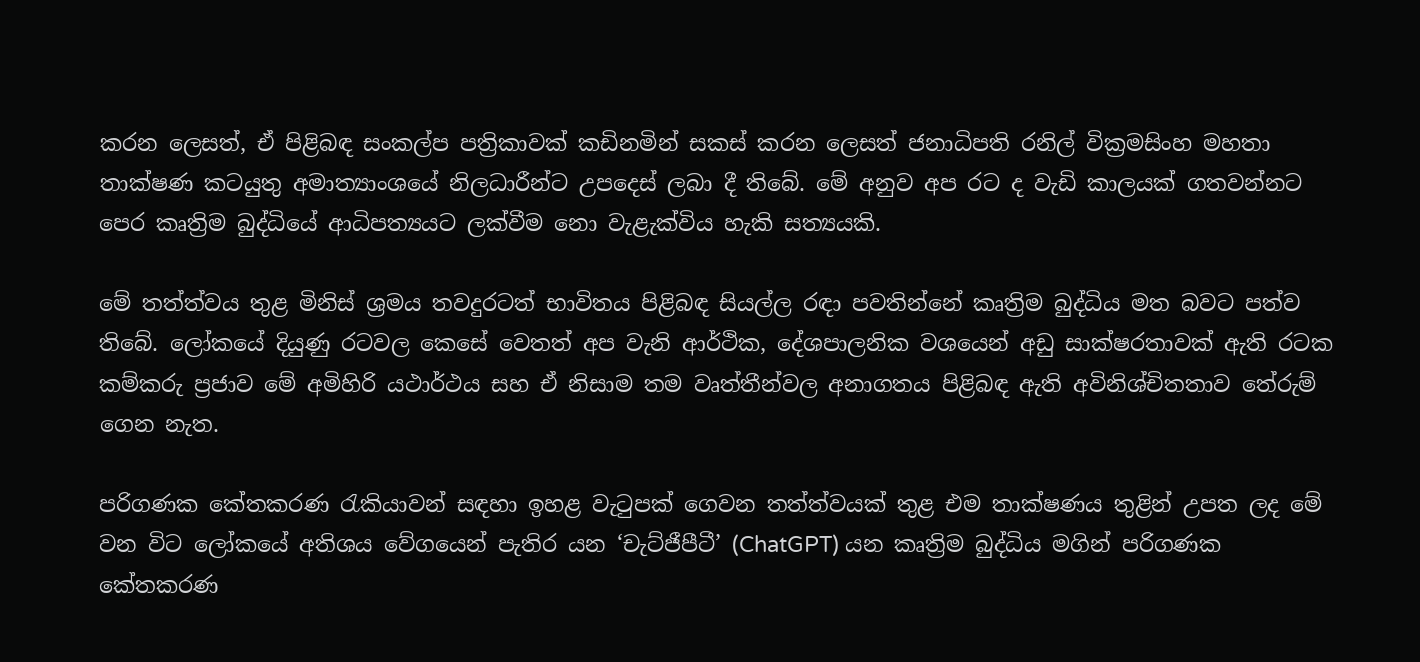කරන ලෙසත්, ඒ පිළිබඳ සංකල්ප පත්‍රිකාවක් කඩිනමින් සකස් කරන ලෙසත් ජනාධිපති රනිල් වික්‍රමසිංහ මහතා තාක්ෂණ කටයුතු අමාත්‍යාංශයේ නිලධාරීන්ට උපදෙස් ලබා දී තිබේ. මේ අනුව අප රට ද වැඩි කාලයක් ගතවන්නට පෙර කෘත්‍රිම බුද්ධියේ ආධිපත්‍යයට ලක්වීම නො වැළැක්විය හැකි සත්‍යයකි.

මේ තත්ත්වය තුළ මිනිස් ශ්‍රමය තවදුරටත් භාවිතය පිළිබඳ සියල්ල රඳා පවතින්නේ කෘත්‍රිම බුද්ධිය මත බවට පත්ව තිබේ. ලෝකයේ දියුණු රටවල කෙසේ වෙතත් අප වැනි ආර්ථික, දේශපාලනික වශයෙන් අඩු සාක්ෂරතාවක් ඇති රටක කම්කරු ප්‍රජාව මේ අමිහිරි යථාර්ථය සහ ඒ නිසාම තම වෘත්තීන්වල අනාගතය පිළිබඳ ඇති අවිනිශ්චිතතාව තේරුම් ගෙන නැත.

පරිගණක කේතකරණ රැකියාවන් සඳහා ඉහළ වැටුපක් ගෙවන තත්ත්වයක් තුළ එම තාක්ෂණය තුළින් උපත ලද මේ වන විට ලෝකයේ අතිශය වේගයෙන් පැතිර යන ‘චැට්ජීපීටී’ (ChatGPT) යන කෘත්‍රිම බුද්ධිය මගින් පරිගණක කේතකරණ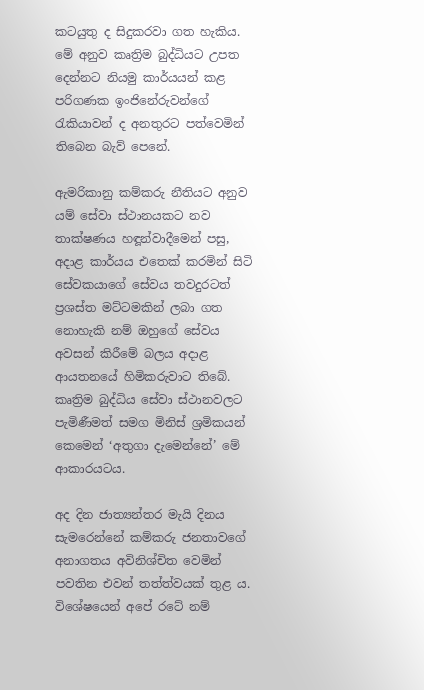කටයුතු ද සිදුකරවා ගත හැකිය. මේ අනුව කෘත්‍රිම බුද්ධියට උපත දෙන්නට නියමු කාර්යයන් කළ පරිගණක ඉංජිනේරුවන්ගේ රැකියාවන් ද අනතුරට පත්වෙමින් තිබෙන බැව් පෙනේ.

ඇමරිකානු කම්කරු නීතියට අනුව යම් සේවා ස්ථානයකට නව තාක්ෂණය හඳූන්වාදීමෙන් පසු, අදාළ කාර්යය එතෙක් කරමින් සිටි සේවකයාගේ සේවය තවදුරටත් ප්‍රශස්ත මට්ටමකින් ලබා ගත නොහැකි නම් ඔහුගේ සේවය අවසන් කිරීමේ බලය අදාළ ආයතනයේ හිමිකරුවාට තිබේ. කෘත්‍රිම බුද්ධිය සේවා ස්ථානවලට පැමිණීමත් සමග මිනිස් ශ්‍රමිකයන් කෙමෙන් ‘අතුගා දැමෙන්නේ’ මේ ආකාරයටය.

අද දින ජාත්‍යන්තර මැයි දිනය සැමරෙන්නේ කම්කරු ජනතාවගේ අනාගතය අවිනිශ්චිත වෙමින් පවතින එවන් තත්ත්වයක් තුළ ය. විශේෂයෙන් අපේ රටේ නම්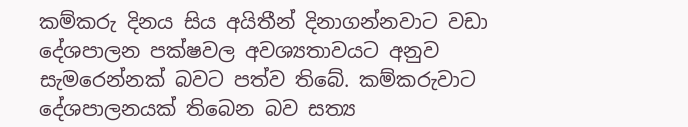කම්කරු දිනය සිය අයිතීන් දිනාගන්නවාට වඩා දේශපාලන පක්ෂවල අවශ්‍යතාවයට අනුව සැමරෙන්නක් බවට පත්ව තිබේ. කම්කරුවාට දේශපාලනයක් තිබෙන බව සත්‍ය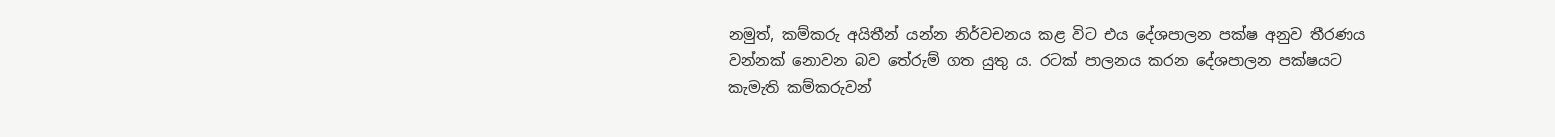නමුත්, කම්කරු අයිතීන් යන්න නිර්වචනය කළ විට එය දේශපාලන පක්ෂ අනුව තීරණය වන්නක් නොවන බව තේරුම් ගත යුතු ය. රටක් පාලනය කරන දේශපාලන පක්ෂයට කැමැති කම්කරුවන්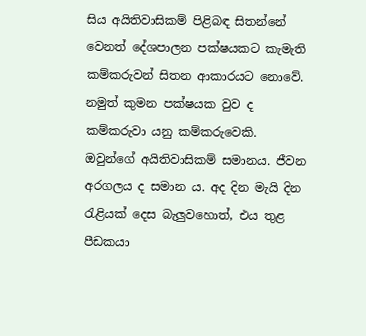සිය අයිතිවාසිකම් පිළිබඳ සිතන්නේ වෙනත් දේශපාලන පක්ෂයකට කැමැති කම්කරුවන් සිතන ආකාරයට නොවේ. නමුත් කුමන පක්ෂයක වුව ද කම්කරුවා යනු කම්කරුවෙකි. ඔවුන්ගේ අයිතිවාසිකම් සමානය. ජීවන අරගලය ද සමාන ය. අද දින මැයි දින රැළියක් දෙස බැලුවහොත්, එය තුළ පීඩකයා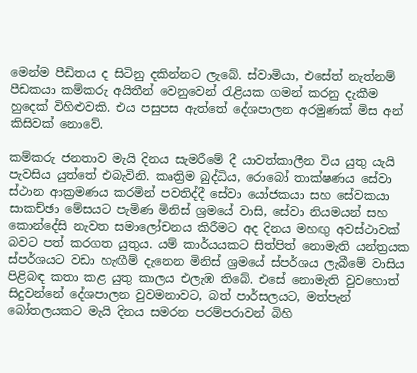මෙන්ම පීඩිතය ද සිටිනු දකින්නට ලැබේ. ස්වාමියා, එසේත් නැත්නම් පීඩකයා කම්කරු අයිතීන් වෙනුවෙන් රැළියක ගමන් කරනු දැකීම හුදෙක් විහිළුවකි. එය පසුපස ඇත්තේ දේශපාලන අරමුණක් මිස අන් කිසිවක් නොවේ.

කම්කරු ජනතාව මැයි දිනය සැමරීමේ දී යාවත්කාලීන විය යුතු යැයි පැවසිය යුත්තේ එබැවිනි. කෘත්‍රිම බුද්ධිය, රොබෝ තාක්ෂණය සේවා ස්ථාන ආක්‍රමණය කරමින් පවතිද්දී සේවා යෝජකයා සහ සේවකයා සාකච්ඡා මේසයට පැමිණ මිනිස් ශ්‍රමයේ වාසි, සේවා නියමයන් සහ කොන්දේසි නැවත සමාලෝචනය කිරීමට අද දිනය මහඟු අවස්ථාවක් බවට පත් කරගත යුතුය. යම් කාර්යයකට සිත්පිත් නොමැති යන්ත්‍රයක ස්පර්ශයට වඩා හැඟීම් දැනෙන මිනිස් ශ්‍රමයේ ස්පර්ශය ලැබීමේ වාසිය පිළිබඳ කතා කළ යුතු කාලය එලැඹ තිබේ. එසේ නොමැති වුවහොත් සිදුවන්නේ දේශපාලන වුවමනාවට, බත් පාර්සලයට, මත්පැන් බෝතලයකට මැයි දිනය සමරන පරම්පරාවන් බිහි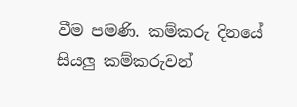වීම පමණි. කම්කරු දිනයේ සියලු කම්කරුවන්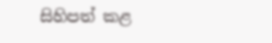සිහිපත් කළ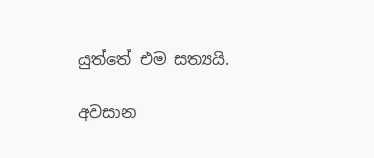යුත්තේ එම සත්‍යයි.

අවසාන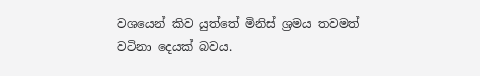වශයෙන් කිව යුත්තේ මිනිස් ශ්‍රමය තවමත් වටිනා දෙයක් බවය.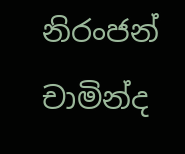නිරංජන් චාමින්ද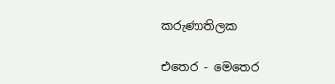කරුණාතිලක

එතෙර - මෙතෙර